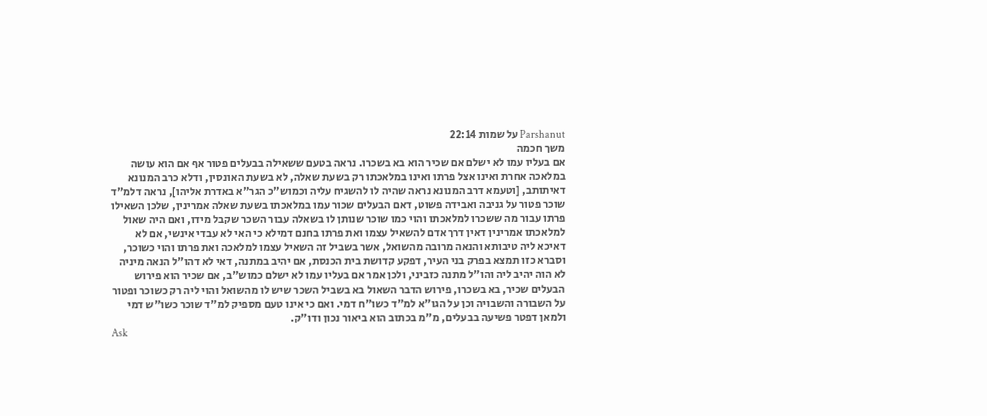Parshanut על שמות 22:14
משך חכמה
אם בעליו עמו לא ישלם אם שכיר הוא בא בשכרו. נראה בטעם ששאילה בבעלים פטור אף אם הוא עושה במלאכה אחרת ואינו אצל פרתו ואינו במלאכתו רק בשעת שאלה, לא בשעת האונסין, ודלא כרב המנונא דאיתותב, [וטעמא דרב המנונא נראה שהיה לו להשגיח עליה וכמוש"כ הגר"א באדרת אליהו], נראה דלמ"ד שוכר פטור על גניבה ואבידה פשוט, דאם הבעלים שכור עמו במלאכתו בשעת שאלה אמרינין, שלכן השאילו פרתו עבור מה ששכרו למלאכתו והוי כמו שוכר שנותן לו בשאלה עבור השכר שקבל מידו, ואם היה שאול למלאכתו אמרינין דאין דרך אדם להשאיל עצמו ואת פרתו בחנם דמילא כי האי לא עבדי אינשי, אם לא דאיכא ליה טיבותא והנאה מרובה מהשואל, אשר בשביל זה השאיל עצמו למלאכה ואת פרתו והוי כשוכר, וסברא כזו תמצא בפרק בני העיר, דפקע קדושת בית הכנסת, אם יהיב במתנה, דאי לא דהו"ל הנאה מיניה לא הוה יהיב ליה והו"ל מתנה כזביני, ולכן אמר אם בעליו עמו לא ישלם כמוש"ב, אם שכיר הוא פירוש הבעלים שכיר, בא בשכרו, פירוש הדבר השאול בא בשביל השכר שיש לו מהשואל והוי ליה רק כשוכר ופטור על השבורה והשבויה וכן על הגו"א למ"ד כשו"ח דמי. ואם כי אינו טעם מספיק למ"ד שוכר כשו"ש דמי ולמאן דפטר פשיעה בבעלים, מ"מ בכתוב הוא ביאור נכון ודו"ק.
Ask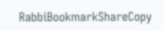RabbiBookmarkShareCopy